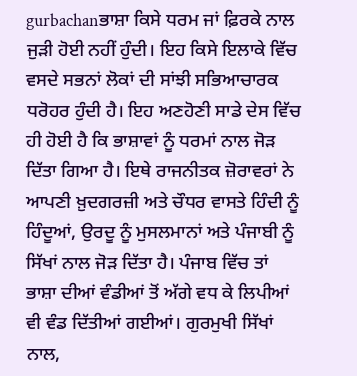gurbachanਭਾਸ਼ਾ ਕਿਸੇ ਧਰਮ ਜਾਂ ਫ਼ਿਰਕੇ ਨਾਲ ਜੁੜੀ ਹੋਈ ਨਹੀਂ ਹੁੰਦੀ। ਇਹ ਕਿਸੇ ਇਲਾਕੇ ਵਿੱਚ ਵਸਦੇ ਸਭਨਾਂ ਲੋਕਾਂ ਦੀ ਸਾਂਝੀ ਸਭਿਆਚਾਰਕ ਧਰੋਹਰ ਹੁੰਦੀ ਹੈ। ਇਹ ਅਣਹੋਣੀ ਸਾਡੇ ਦੇਸ ਵਿੱਚ ਹੀ ਹੋਈ ਹੈ ਕਿ ਭਾਸ਼ਾਵਾਂ ਨੂੰ ਧਰਮਾਂ ਨਾਲ ਜੋੜ ਦਿੱਤਾ ਗਿਆ ਹੈ। ਇਥੇ ਰਾਜਨੀਤਕ ਜ਼ੋਰਾਵਰਾਂ ਨੇ ਆਪਣੀ ਖ਼ੁਦਗਰਜ਼ੀ ਅਤੇ ਚੌਧਰ ਵਾਸਤੇ ਹਿੰਦੀ ਨੂੰ ਹਿੰਦੂਆਂ, ਉਰਦੂ ਨੂੰ ਮੁਸਲਮਾਨਾਂ ਅਤੇ ਪੰਜਾਬੀ ਨੂੰ ਸਿੱਖਾਂ ਨਾਲ ਜੋੜ ਦਿੱਤਾ ਹੈ। ਪੰਜਾਬ ਵਿੱਚ ਤਾਂ ਭਾਸ਼ਾ ਦੀਆਂ ਵੰਡੀਆਂ ਤੋਂ ਅੱਗੇ ਵਧ ਕੇ ਲਿਪੀਆਂ ਵੀ ਵੰਡ ਦਿੱਤੀਆਂ ਗਈਆਂ। ਗੁਰਮੁਖੀ ਸਿੱਖਾਂ ਨਾਲ,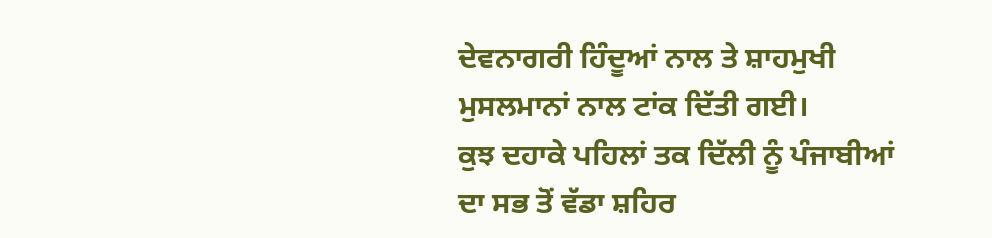ਦੇਵਨਾਗਰੀ ਹਿੰਦੂਆਂ ਨਾਲ ਤੇ ਸ਼ਾਹਮੁਖੀ ਮੁਸਲਮਾਨਾਂ ਨਾਲ ਟਾਂਕ ਦਿੱਤੀ ਗਈ।
ਕੁਝ ਦਹਾਕੇ ਪਹਿਲਾਂ ਤਕ ਦਿੱਲੀ ਨੂੰ ਪੰਜਾਬੀਆਂ ਦਾ ਸਭ ਤੋਂ ਵੱਡਾ ਸ਼ਹਿਰ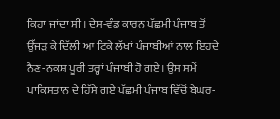ਕਿਹਾ ਜਾਂਦਾ ਸੀ। ਦੇਸ-ਵੰਡ ਕਾਰਨ ਪੱਛਮੀ ਪੰਜਾਬ ਤੋਂ ਉੱਜੜ ਕੇ ਦਿੱਲੀ ਆ ਟਿਕੇ ਲੱਖਾਂ ਪੰਜਾਬੀਆਂ ਨਾਲ ਇਹਦੇ ਨੈਣ-ਨਕਸ਼ ਪੂਰੀ ਤਰ੍ਹਾਂ ਪੰਜਾਬੀ ਹੋ ਗਏ। ਉਸ ਸਮੇਂ ਪਾਕਿਸਤਾਨ ਦੇ ਹਿੱਸੇ ਗਏ ਪੱਛਮੀ ਪੰਜਾਬ ਵਿੱਚੋਂ ਬੇਘਰ-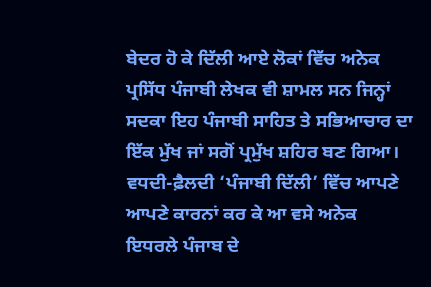ਬੇਦਰ ਹੋ ਕੇ ਦਿੱਲੀ ਆਏ ਲੋਕਾਂ ਵਿੱਚ ਅਨੇਕ ਪ੍ਰਸਿੱਧ ਪੰਜਾਬੀ ਲੇਖਕ ਵੀ ਸ਼ਾਮਲ ਸਨ ਜਿਨ੍ਹਾਂ ਸਦਕਾ ਇਹ ਪੰਜਾਬੀ ਸਾਹਿਤ ਤੇ ਸਭਿਆਚਾਰ ਦਾ ਇੱਕ ਮੁੱਖ ਜਾਂ ਸਗੋਂ ਪ੍ਰਮੁੱਖ ਸ਼ਹਿਰ ਬਣ ਗਿਆ। ਵਧਦੀ-ਫ਼ੈਲਦੀ ‘ਪੰਜਾਬੀ ਦਿੱਲੀ’ ਵਿੱਚ ਆਪਣੇ ਆਪਣੇ ਕਾਰਨਾਂ ਕਰ ਕੇ ਆ ਵਸੇ ਅਨੇਕ ਇਧਰਲੇ ਪੰਜਾਬ ਦੇ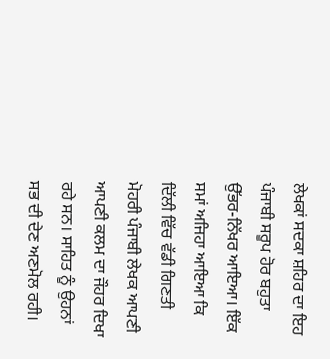ਲੇਖਕਾਂ ਸਦਕਾ ਸ਼ਹਿਰ ਦਾ ਇਹ ਪੰਜਾਬੀ ਸਰੂਪ ਹੋਰ ਬਹੁਤਾ ਉੱਭਰ-ਨਿੱਖਰ ਆਇਆ। ਇੱਕ ਸਮਾਂ ਅਜਿਹਾ ਆਇਆ ਕਿ ਦਿੱਲੀ ਵਿੱਚ ਵੱਡੀ ਗਿਣਤੀ ਮੋਹਰੀ ਪੰਜਾਬੀ ਲੇਖਕ ਆਪਣੀ ਆਪਣੀ ਕਲਮ ਦਾ ਜੌਹਰ ਦਿਖਾ ਰਹੇ ਸਨ। ਸਾਹਿਤ ਨੂੰ ਉਹਨਾਂ ਸਭ ਦੀ ਦੇਣ ਅਣਮੋਲ ਰਹੀ।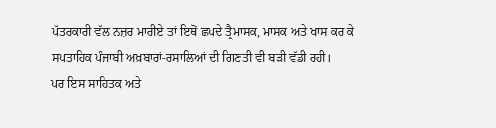ਪੱਤਰਕਾਰੀ ਵੱਲ ਨਜ਼ਰ ਮਾਰੀਏ ਤਾਂ ਇਥੋਂ ਛਪਦੇ ਤ੍ਰੈਮਾਸਕ, ਮਾਸਕ ਅਤੇ ਖਾਸ ਕਰ ਕੇ ਸਪਤਾਹਿਕ ਪੰਜਾਬੀ ਅਖ਼ਬਾਰਾਂ-ਰਸਾਲਿਆਂ ਦੀ ਗਿਣਤੀ ਵੀ ਬੜੀ ਵੱਡੀ ਰਹੀ।
ਪਰ ਇਸ ਸਾਹਿਤਕ ਅਤੇ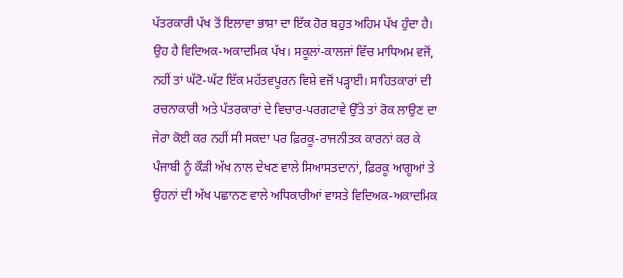ਪੱਤਰਕਾਰੀ ਪੱਖ ਤੋਂ ਇਲਾਵਾ ਭਾਸ਼ਾ ਦਾ ਇੱਕ ਹੋਰ ਬਹੁਤ ਅਹਿਮ ਪੱਖ ਹੁੰਦਾ ਹੈ। ਉਹ ਹੈ ਵਿਦਿਅਕ-ਅਕਾਦਮਿਕ ਪੱਖ। ਸਕੂਲਾਂ-ਕਾਲਜਾਂ ਵਿੱਚ ਮਾਧਿਅਮ ਵਜੋਂ, ਨਹੀਂ ਤਾਂ ਘੱਟੋ-ਘੱਟ ਇੱਕ ਮਹੱਤਵਪੂਰਨ ਵਿਸ਼ੇ ਵਜੋਂ ਪੜ੍ਹਾਈ। ਸਾਹਿਤਕਾਰਾਂ ਦੀ ਰਚਨਾਕਾਰੀ ਅਤੇ ਪੱਤਰਕਾਰਾਂ ਦੇ ਵਿਚਾਰ-ਪਰਗਟਾਵੇ ਉੱਤੇ ਤਾਂ ਰੋਕ ਲਾਉਣ ਦਾ ਜੇਰਾ ਕੋਈ ਕਰ ਨਹੀਂ ਸੀ ਸਕਦਾ ਪਰ ਫ਼ਿਰਕੂ-ਰਾਜਨੀਤਕ ਕਾਰਨਾਂ ਕਰ ਕੇ ਪੰਜਾਬੀ ਨੂੰ ਕੌੜੀ ਅੱਖ ਨਾਲ ਦੇਖਣ ਵਾਲੇ ਸਿਆਸਤਦਾਨਾਂ, ਫ਼ਿਰਕੂ ਆਗੂਆਂ ਤੇ ਉਹਨਾਂ ਦੀ ਅੱਖ ਪਛਾਨਣ ਵਾਲੇ ਅਧਿਕਾਰੀਆਂ ਵਾਸਤੇ ਵਿਦਿਅਕ-ਅਕਾਦਮਿਕ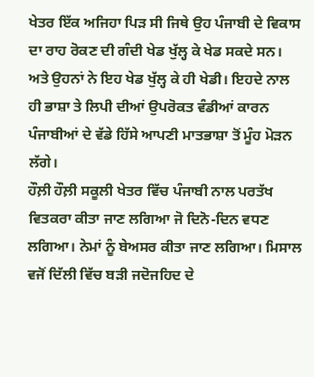ਖੇਤਰ ਇੱਕ ਅਜਿਹਾ ਪਿੜ ਸੀ ਜਿਥੇ ਉਹ ਪੰਜਾਬੀ ਦੇ ਵਿਕਾਸ ਦਾ ਰਾਹ ਰੋਕਣ ਦੀ ਗੰਦੀ ਖੇਡ ਖੁੱਲ੍ਹ ਕੇ ਖੇਡ ਸਕਦੇ ਸਨ। ਅਤੇ ਉਹਨਾਂ ਨੇ ਇਹ ਖੇਡ ਖੁੱਲ੍ਹ ਕੇ ਹੀ ਖੇਡੀ। ਇਹਦੇ ਨਾਲ ਹੀ ਭਾਸ਼ਾ ਤੇ ਲਿਪੀ ਦੀਆਂ ਉਪਰੋਕਤ ਵੰਡੀਆਂ ਕਾਰਨ ਪੰਜਾਬੀਆਂ ਦੇ ਵੱਡੇ ਹਿੱਸੇ ਆਪਣੀ ਮਾਤਭਾਸ਼ਾ ਤੋਂ ਮੂੰਹ ਮੋੜਨ ਲੱਗੇ।
ਹੌਲ਼ੀ ਹੌਲ਼ੀ ਸਕੂਲੀ ਖੇਤਰ ਵਿੱਚ ਪੰਜਾਬੀ ਨਾਲ ਪਰਤੱਖ ਵਿਤਕਰਾ ਕੀਤਾ ਜਾਣ ਲਗਿਆ ਜੋ ਦਿਨੋ-ਦਿਨ ਵਧਣ ਲਗਿਆ। ਨੇਮਾਂ ਨੂੰ ਬੇਅਸਰ ਕੀਤਾ ਜਾਣ ਲਗਿਆ। ਮਿਸਾਲ ਵਜੋਂ ਦਿੱਲੀ ਵਿੱਚ ਬੜੀ ਜਦੋਜਹਿਦ ਦੇ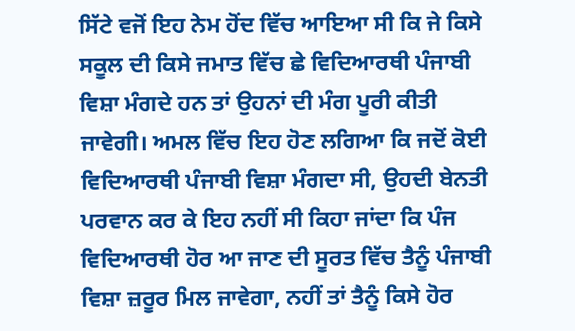ਸਿੱਟੇ ਵਜੋਂ ਇਹ ਨੇਮ ਹੋਂਦ ਵਿੱਚ ਆਇਆ ਸੀ ਕਿ ਜੇ ਕਿਸੇ ਸਕੂਲ ਦੀ ਕਿਸੇ ਜਮਾਤ ਵਿੱਚ ਛੇ ਵਿਦਿਆਰਥੀ ਪੰਜਾਬੀ ਵਿਸ਼ਾ ਮੰਗਦੇ ਹਨ ਤਾਂ ਉਹਨਾਂ ਦੀ ਮੰਗ ਪੂਰੀ ਕੀਤੀ ਜਾਵੇਗੀ। ਅਮਲ ਵਿੱਚ ਇਹ ਹੋਣ ਲਗਿਆ ਕਿ ਜਦੋਂ ਕੋਈ ਵਿਦਿਆਰਥੀ ਪੰਜਾਬੀ ਵਿਸ਼ਾ ਮੰਗਦਾ ਸੀ, ਉਹਦੀ ਬੇਨਤੀ ਪਰਵਾਨ ਕਰ ਕੇ ਇਹ ਨਹੀਂ ਸੀ ਕਿਹਾ ਜਾਂਦਾ ਕਿ ਪੰਜ ਵਿਦਿਆਰਥੀ ਹੋਰ ਆ ਜਾਣ ਦੀ ਸੂਰਤ ਵਿੱਚ ਤੈਨੂੰ ਪੰਜਾਬੀ ਵਿਸ਼ਾ ਜ਼ਰੂਰ ਮਿਲ ਜਾਵੇਗਾ, ਨਹੀਂ ਤਾਂ ਤੈਨੂੰ ਕਿਸੇ ਹੋਰ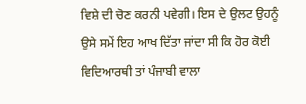ਵਿਸ਼ੇ ਦੀ ਚੋਣ ਕਰਨੀ ਪਵੇਗੀ। ਇਸ ਦੇ ਉਲਟ ਉਹਨੂੰ ਉਸੇ ਸਮੇਂ ਇਹ ਆਖ ਦਿੱਤਾ ਜਾਂਦਾ ਸੀ ਕਿ ਹੋਰ ਕੋਈ ਵਿਦਿਆਰਥੀ ਤਾਂ ਪੰਜਾਬੀ ਵਾਲਾ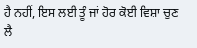ਹੈ ਨਹੀਂ, ਇਸ ਲਈ ਤੂੰ ਜਾਂ ਹੋਰ ਕੋਈ ਵਿਸ਼ਾ ਚੁਣ ਲੈ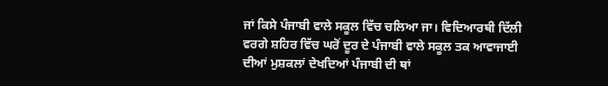ਜਾਂ ਕਿਸੇ ਪੰਜਾਬੀ ਵਾਲੇ ਸਕੂਲ ਵਿੱਚ ਚਲਿਆ ਜਾ। ਵਿਦਿਆਰਥੀ ਦਿੱਲੀ ਵਰਗੇ ਸ਼ਹਿਰ ਵਿੱਚ ਘਰੋਂ ਦੂਰ ਦੇ ਪੰਜਾਬੀ ਵਾਲੇ ਸਕੂਲ ਤਕ ਆਵਾਜਾਈ ਦੀਆਂ ਮੁਸ਼ਕਲਾਂ ਦੇਖਦਿਆਂ ਪੰਜਾਬੀ ਦੀ ਥਾਂ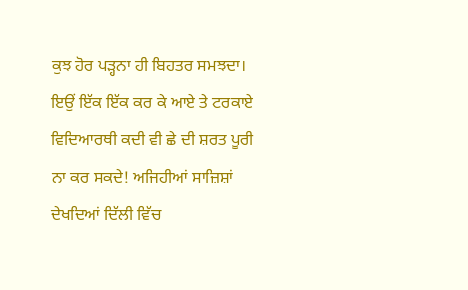ਕੁਝ ਹੋਰ ਪੜ੍ਹਨਾ ਹੀ ਬਿਹਤਰ ਸਮਝਦਾ। ਇਉਂ ਇੱਕ ਇੱਕ ਕਰ ਕੇ ਆਏ ਤੇ ਟਰਕਾਏ ਵਿਦਿਆਰਥੀ ਕਦੀ ਵੀ ਛੇ ਦੀ ਸ਼ਰਤ ਪੂਰੀ ਨਾ ਕਰ ਸਕਦੇ! ਅਜਿਹੀਆਂ ਸਾਜ਼ਿਸ਼ਾਂ ਦੇਖਦਿਆਂ ਦਿੱਲੀ ਵਿੱਚ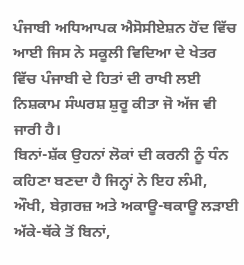ਪੰਜਾਬੀ ਅਧਿਆਪਕ ਐਸੋਸੀਏਸ਼ਨ ਹੋਂਦ ਵਿੱਚ ਆਈ ਜਿਸ ਨੇ ਸਕੂਲੀ ਵਿਦਿਆ ਦੇ ਖੇਤਰ ਵਿੱਚ ਪੰਜਾਬੀ ਦੇ ਹਿਤਾਂ ਦੀ ਰਾਖੀ ਲਈ ਨਿਸ਼ਕਾਮ ਸੰਘਰਸ਼ ਸ਼ੁਰੂ ਕੀਤਾ ਜੋ ਅੱਜ ਵੀ ਜਾਰੀ ਹੈ।
ਬਿਨਾਂ-ਸ਼ੱਕ ਉਹਨਾਂ ਲੋਕਾਂ ਦੀ ਕਰਨੀ ਨੂੰ ਧੰਨ ਕਹਿਣਾ ਬਣਦਾ ਹੈ ਜਿਨ੍ਹਾਂ ਨੇ ਇਹ ਲੰਮੀ, ਔਖੀ, ਬੇਗ਼ਰਜ਼ ਅਤੇ ਅਕਾਊ-ਥਕਾਊ ਲੜਾਈ ਅੱਕੇ-ਥੱਕੇ ਤੋਂ ਬਿਨਾਂ,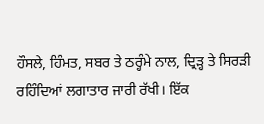ਹੌਸਲੇ, ਹਿੰਮਤ, ਸਬਰ ਤੇ ਠਰ੍ਹੰਮੇ ਨਾਲ, ਦ੍ਰਿੜ੍ਹ ਤੇ ਸਿਰੜੀ ਰਹਿੰਦਿਆਂ ਲਗਾਤਾਰ ਜਾਰੀ ਰੱਖੀ। ਇੱਕ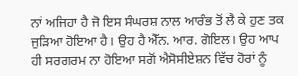ਨਾਂ ਅਜਿਹਾ ਹੈ ਜੋ ਇਸ ਸੰਘਰਸ਼ ਨਾਲ ਆਰੰਭ ਤੋਂ ਲੈ ਕੇ ਹੁਣ ਤਕ ਜੁੜਿਆ ਹੋਇਆ ਹੈ। ਉਹ ਹੈ ਐੱਨ. ਆਰ. ਗੋਇਲ। ਉਹ ਆਪ ਹੀ ਸਰਗਰਮ ਨਾ ਹੋਇਆ ਸਗੋਂ ਐਸੋਸੀਏਸ਼ਨ ਵਿੱਚ ਹੋਰਾਂ ਨੂੰ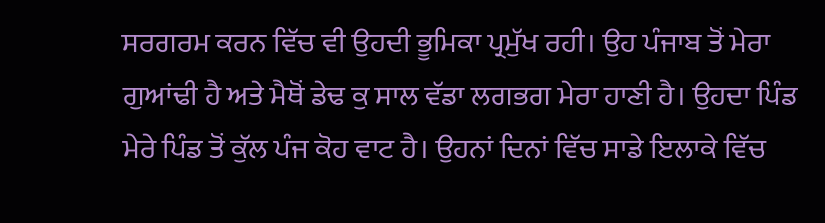ਸਰਗਰਮ ਕਰਨ ਵਿੱਚ ਵੀ ਉਹਦੀ ਭੂਮਿਕਾ ਪ੍ਰਮੁੱਖ ਰਹੀ। ਉਹ ਪੰਜਾਬ ਤੋਂ ਮੇਰਾ ਗੁਆਂਢੀ ਹੈ ਅਤੇ ਮੈਥੋਂ ਡੇਢ ਕੁ ਸਾਲ ਵੱਡਾ ਲਗਭਗ ਮੇਰਾ ਹਾਣੀ ਹੈ। ਉਹਦਾ ਪਿੰਡ ਮੇਰੇ ਪਿੰਡ ਤੋਂ ਕੁੱਲ ਪੰਜ ਕੋਹ ਵਾਟ ਹੈ। ਉਹਨਾਂ ਦਿਨਾਂ ਵਿੱਚ ਸਾਡੇ ਇਲਾਕੇ ਵਿੱਚ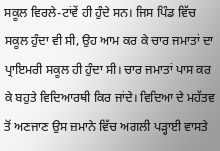ਸਕੂਲ ਵਿਰਲੇ-ਟਾਂਵੇਂ ਹੀ ਹੁੰਦੇ ਸਨ। ਜਿਸ ਪਿੰਡ ਵਿੱਚ ਸਕੂਲ ਹੁੰਦਾ ਵੀ ਸੀ, ਉਹ ਆਮ ਕਰ ਕੇ ਚਾਰ ਜਮਾਤਾਂ ਦਾ ਪ੍ਰਾਇਮਰੀ ਸਕੂਲ ਹੀ ਹੁੰਦਾ ਸੀ। ਚਾਰ ਜਮਾਤਾਂ ਪਾਸ ਕਰ ਕੇ ਬਹੁਤੇ ਵਿਦਿਆਰਥੀ ਕਿਰ ਜਾਂਦੇ। ਵਿਦਿਆ ਦੇ ਮਹੱਤਵ ਤੋਂ ਅਣਜਾਣ ਉਸ ਜ਼ਮਾਨੇ ਵਿੱਚ ਅਗਲੀ ਪੜ੍ਹਾਈ ਵਾਸਤੇ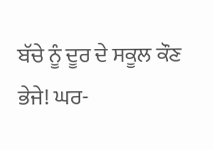ਬੱਚੇ ਨੂੰ ਦੂਰ ਦੇ ਸਕੂਲ ਕੌਣ ਭੇਜੇ! ਘਰ-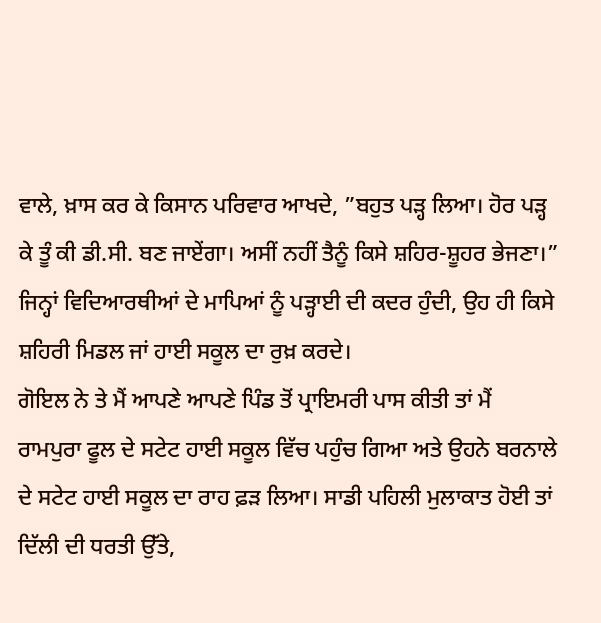ਵਾਲੇ, ਖ਼ਾਸ ਕਰ ਕੇ ਕਿਸਾਨ ਪਰਿਵਾਰ ਆਖਦੇ, ”ਬਹੁਤ ਪੜ੍ਹ ਲਿਆ। ਹੋਰ ਪੜ੍ਹ ਕੇ ਤੂੰ ਕੀ ਡੀ.ਸੀ. ਬਣ ਜਾਏਂਗਾ। ਅਸੀਂ ਨਹੀਂ ਤੈਨੂੰ ਕਿਸੇ ਸ਼ਹਿਰ-ਸ਼ੂਹਰ ਭੇਜਣਾ।” ਜਿਨ੍ਹਾਂ ਵਿਦਿਆਰਥੀਆਂ ਦੇ ਮਾਪਿਆਂ ਨੂੰ ਪੜ੍ਹਾਈ ਦੀ ਕਦਰ ਹੁੰਦੀ, ਉਹ ਹੀ ਕਿਸੇ ਸ਼ਹਿਰੀ ਮਿਡਲ ਜਾਂ ਹਾਈ ਸਕੂਲ ਦਾ ਰੁਖ਼ ਕਰਦੇ।
ਗੋਇਲ ਨੇ ਤੇ ਮੈਂ ਆਪਣੇ ਆਪਣੇ ਪਿੰਡ ਤੋਂ ਪ੍ਰਾਇਮਰੀ ਪਾਸ ਕੀਤੀ ਤਾਂ ਮੈਂ ਰਾਮਪੁਰਾ ਫੂਲ ਦੇ ਸਟੇਟ ਹਾਈ ਸਕੂਲ ਵਿੱਚ ਪਹੁੰਚ ਗਿਆ ਅਤੇ ਉਹਨੇ ਬਰਨਾਲੇ ਦੇ ਸਟੇਟ ਹਾਈ ਸਕੂਲ ਦਾ ਰਾਹ ਫ਼ੜ ਲਿਆ। ਸਾਡੀ ਪਹਿਲੀ ਮੁਲਾਕਾਤ ਹੋਈ ਤਾਂ ਦਿੱਲੀ ਦੀ ਧਰਤੀ ਉੱਤੇ,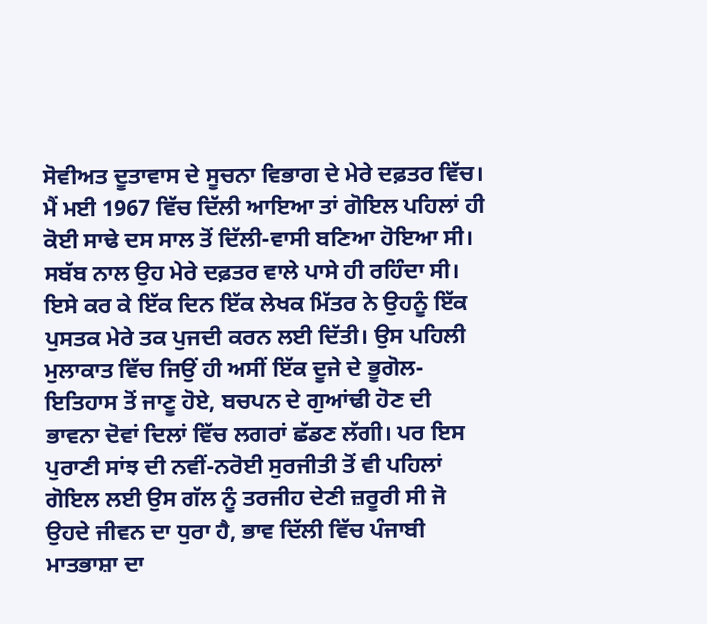ਸੋਵੀਅਤ ਦੂਤਾਵਾਸ ਦੇ ਸੂਚਨਾ ਵਿਭਾਗ ਦੇ ਮੇਰੇ ਦਫ਼ਤਰ ਵਿੱਚ। ਮੈਂ ਮਈ 1967 ਵਿੱਚ ਦਿੱਲੀ ਆਇਆ ਤਾਂ ਗੋਇਲ ਪਹਿਲਾਂ ਹੀ ਕੋਈ ਸਾਢੇ ਦਸ ਸਾਲ ਤੋਂ ਦਿੱਲੀ-ਵਾਸੀ ਬਣਿਆ ਹੋਇਆ ਸੀ। ਸਬੱਬ ਨਾਲ ਉਹ ਮੇਰੇ ਦਫ਼ਤਰ ਵਾਲੇ ਪਾਸੇ ਹੀ ਰਹਿੰਦਾ ਸੀ। ਇਸੇ ਕਰ ਕੇ ਇੱਕ ਦਿਨ ਇੱਕ ਲੇਖਕ ਮਿੱਤਰ ਨੇ ਉਹਨੂੰ ਇੱਕ ਪੁਸਤਕ ਮੇਰੇ ਤਕ ਪੁਜਦੀ ਕਰਨ ਲਈ ਦਿੱਤੀ। ਉਸ ਪਹਿਲੀ ਮੁਲਾਕਾਤ ਵਿੱਚ ਜਿਉਂ ਹੀ ਅਸੀਂ ਇੱਕ ਦੂਜੇ ਦੇ ਭੂਗੋਲ-ਇਤਿਹਾਸ ਤੋਂ ਜਾਣੂ ਹੋਏ, ਬਚਪਨ ਦੇ ਗੁਆਂਢੀ ਹੋਣ ਦੀ ਭਾਵਨਾ ਦੋਵਾਂ ਦਿਲਾਂ ਵਿੱਚ ਲਗਰਾਂ ਛੱਡਣ ਲੱਗੀ। ਪਰ ਇਸ ਪੁਰਾਣੀ ਸਾਂਝ ਦੀ ਨਵੀਂ-ਨਰੋਈ ਸੁਰਜੀਤੀ ਤੋਂ ਵੀ ਪਹਿਲਾਂ ਗੋਇਲ ਲਈ ਉਸ ਗੱਲ ਨੂੰ ਤਰਜੀਹ ਦੇਣੀ ਜ਼ਰੂਰੀ ਸੀ ਜੋ ਉਹਦੇ ਜੀਵਨ ਦਾ ਧੁਰਾ ਹੈ, ਭਾਵ ਦਿੱਲੀ ਵਿੱਚ ਪੰਜਾਬੀ ਮਾਤਭਾਸ਼ਾ ਦਾ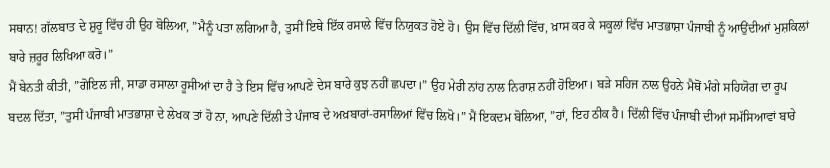ਸਥਾਨ! ਗੱਲਬਾਤ ਦੇ ਸ਼ੁਰੂ ਵਿੱਚ ਹੀ ਉਹ ਬੋਲਿਆ, ”ਮੈਨੂੰ ਪਤਾ ਲਗਿਆ ਹੈ, ਤੁਸੀਂ ਇਥੇ ਇੱਕ ਰਸਾਲੇ ਵਿੱਚ ਨਿਯੁਕਤ ਹੋਏ ਹੋ। ਉਸ ਵਿੱਚ ਦਿੱਲੀ ਵਿੱਚ, ਖ਼ਾਸ ਕਰ ਕੇ ਸਕੂਲਾਂ ਵਿੱਚ ਮਾਤਭਾਸ਼ਾ ਪੰਜਾਬੀ ਨੂੰ ਆਉਂਦੀਆਂ ਮੁਸ਼ਕਿਲਾਂ ਬਾਰੇ ਜ਼ਰੂਰ ਲਿਖਿਆ ਕਰੋ।”
ਮੈਂ ਬੇਨਤੀ ਕੀਤੀ, ”ਗੋਇਲ ਜੀ, ਸਾਡਾ ਰਸਾਲਾ ਰੂਸੀਆਂ ਦਾ ਹੈ ਤੇ ਇਸ ਵਿੱਚ ਆਪਣੇ ਦੇਸ ਬਾਰੇ ਕੁਝ ਨਹੀਂ ਛਪਦਾ।” ਉਹ ਮੇਰੀ ਨਾਂਹ ਨਾਲ ਨਿਰਾਸ਼ ਨਹੀਂ ਹੋਇਆ। ਬੜੇ ਸਹਿਜ ਨਾਲ ਉਹਨੇ ਮੈਥੋਂ ਮੰਗੇ ਸਹਿਯੋਗ ਦਾ ਰੂਪ ਬਦਲ ਦਿੱਤਾ, ”ਤੁਸੀਂ ਪੰਜਾਬੀ ਮਾਤਭਾਸ਼ਾ ਦੇ ਲੇਖਕ ਤਾਂ ਹੋ ਨਾ, ਆਪਣੇ ਦਿੱਲੀ ਤੇ ਪੰਜਾਬ ਦੇ ਅਖ਼ਬਾਰਾਂ-ਰਸਾਲਿਆਂ ਵਿੱਚ ਲਿਖੋ।” ਮੈਂ ਇਕਦਮ ਬੋਲਿਆ, ”ਹਾਂ, ਇਹ ਠੀਕ ਹੈ। ਦਿੱਲੀ ਵਿੱਚ ਪੰਜਾਬੀ ਦੀਆਂ ਸਮੱਸਿਆਵਾਂ ਬਾਰੇ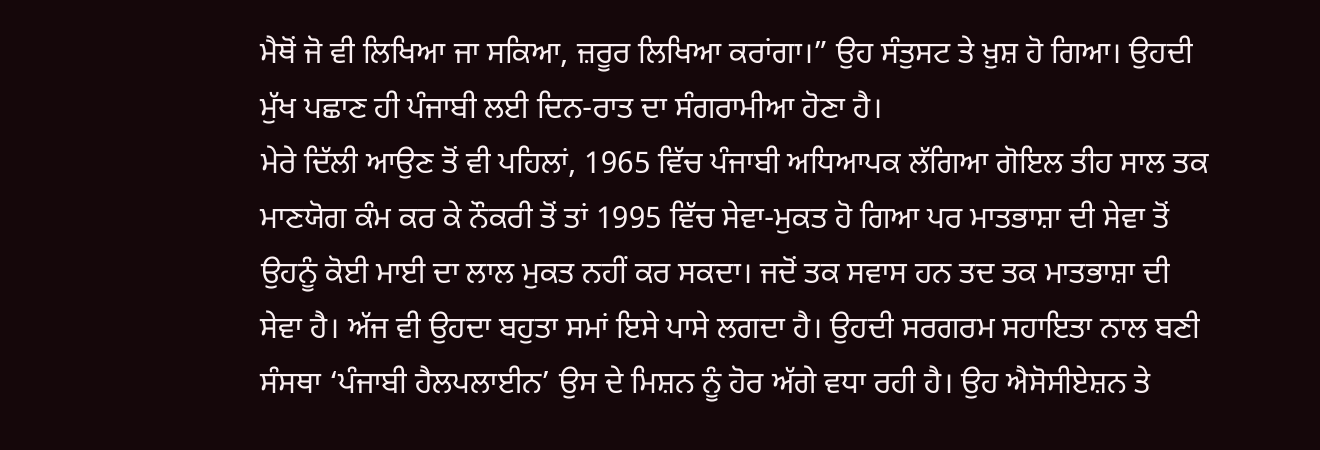ਮੈਥੋਂ ਜੋ ਵੀ ਲਿਖਿਆ ਜਾ ਸਕਿਆ, ਜ਼ਰੂਰ ਲਿਖਿਆ ਕਰਾਂਗਾ।” ਉਹ ਸੰਤੁਸਟ ਤੇ ਖ਼ੁਸ਼ ਹੋ ਗਿਆ। ਉਹਦੀ ਮੁੱਖ ਪਛਾਣ ਹੀ ਪੰਜਾਬੀ ਲਈ ਦਿਨ-ਰਾਤ ਦਾ ਸੰਗਰਾਮੀਆ ਹੋਣਾ ਹੈ।
ਮੇਰੇ ਦਿੱਲੀ ਆਉਣ ਤੋਂ ਵੀ ਪਹਿਲਾਂ, 1965 ਵਿੱਚ ਪੰਜਾਬੀ ਅਧਿਆਪਕ ਲੱਗਿਆ ਗੋਇਲ ਤੀਹ ਸਾਲ ਤਕ ਮਾਣਯੋਗ ਕੰਮ ਕਰ ਕੇ ਨੌਕਰੀ ਤੋਂ ਤਾਂ 1995 ਵਿੱਚ ਸੇਵਾ-ਮੁਕਤ ਹੋ ਗਿਆ ਪਰ ਮਾਤਭਾਸ਼ਾ ਦੀ ਸੇਵਾ ਤੋਂ ਉਹਨੂੰ ਕੋਈ ਮਾਈ ਦਾ ਲਾਲ ਮੁਕਤ ਨਹੀਂ ਕਰ ਸਕਦਾ। ਜਦੋਂ ਤਕ ਸਵਾਸ ਹਨ ਤਦ ਤਕ ਮਾਤਭਾਸ਼ਾ ਦੀ ਸੇਵਾ ਹੈ। ਅੱਜ ਵੀ ਉਹਦਾ ਬਹੁਤਾ ਸਮਾਂ ਇਸੇ ਪਾਸੇ ਲਗਦਾ ਹੈ। ਉਹਦੀ ਸਰਗਰਮ ਸਹਾਇਤਾ ਨਾਲ ਬਣੀ ਸੰਸਥਾ ‘ਪੰਜਾਬੀ ਹੈਲਪਲਾਈਨ’ ਉਸ ਦੇ ਮਿਸ਼ਨ ਨੂੰ ਹੋਰ ਅੱਗੇ ਵਧਾ ਰਹੀ ਹੈ। ਉਹ ਐਸੋਸੀਏਸ਼ਨ ਤੇ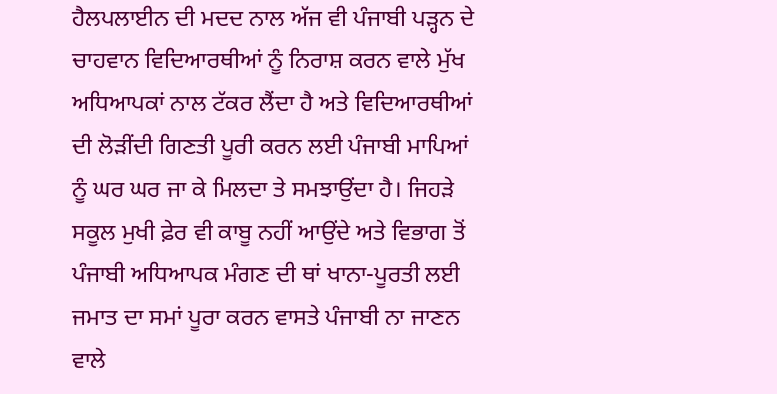ਹੈਲਪਲਾਈਨ ਦੀ ਮਦਦ ਨਾਲ ਅੱਜ ਵੀ ਪੰਜਾਬੀ ਪੜ੍ਹਨ ਦੇ ਚਾਹਵਾਨ ਵਿਦਿਆਰਥੀਆਂ ਨੂੰ ਨਿਰਾਸ਼ ਕਰਨ ਵਾਲੇ ਮੁੱਖ ਅਧਿਆਪਕਾਂ ਨਾਲ ਟੱਕਰ ਲੈਂਦਾ ਹੈ ਅਤੇ ਵਿਦਿਆਰਥੀਆਂ ਦੀ ਲੋੜੀਂਦੀ ਗਿਣਤੀ ਪੂਰੀ ਕਰਨ ਲਈ ਪੰਜਾਬੀ ਮਾਪਿਆਂ ਨੂੰ ਘਰ ਘਰ ਜਾ ਕੇ ਮਿਲਦਾ ਤੇ ਸਮਝਾਉਂਦਾ ਹੈ। ਜਿਹੜੇ ਸਕੂਲ ਮੁਖੀ ਫ਼ੇਰ ਵੀ ਕਾਬੂ ਨਹੀਂ ਆਉਂਦੇ ਅਤੇ ਵਿਭਾਗ ਤੋਂ ਪੰਜਾਬੀ ਅਧਿਆਪਕ ਮੰਗਣ ਦੀ ਥਾਂ ਖਾਨਾ-ਪੂਰਤੀ ਲਈ ਜਮਾਤ ਦਾ ਸਮਾਂ ਪੂਰਾ ਕਰਨ ਵਾਸਤੇ ਪੰਜਾਬੀ ਨਾ ਜਾਣਨ ਵਾਲੇ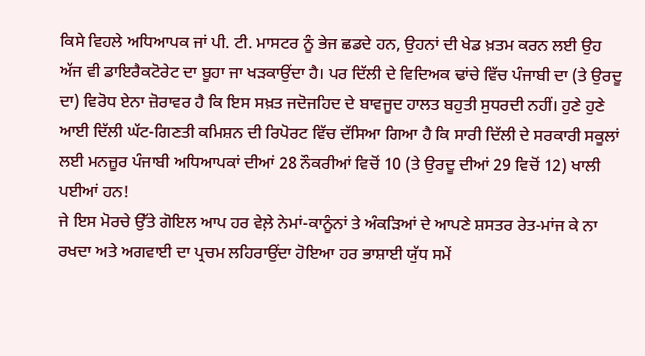ਕਿਸੇ ਵਿਹਲੇ ਅਧਿਆਪਕ ਜਾਂ ਪੀ. ਟੀ. ਮਾਸਟਰ ਨੂੰ ਭੇਜ ਛਡਦੇ ਹਨ, ਉਹਨਾਂ ਦੀ ਖੇਡ ਖ਼ਤਮ ਕਰਨ ਲਈ ਉਹ ਅੱਜ ਵੀ ਡਾਇਰੈਕਟੋਰੇਟ ਦਾ ਬੂਹਾ ਜਾ ਖੜਕਾਉਂਦਾ ਹੈ। ਪਰ ਦਿੱਲੀ ਦੇ ਵਿਦਿਅਕ ਢਾਂਚੇ ਵਿੱਚ ਪੰਜਾਬੀ ਦਾ (ਤੇ ਉਰਦੂ ਦਾ) ਵਿਰੋਧ ਏਨਾ ਜ਼ੋਰਾਵਰ ਹੈ ਕਿ ਇਸ ਸਖ਼ਤ ਜਦੋਜਹਿਦ ਦੇ ਬਾਵਜੂਦ ਹਾਲਤ ਬਹੁਤੀ ਸੁਧਰਦੀ ਨਹੀਂ। ਹੁਣੇ ਹੁਣੇ ਆਈ ਦਿੱਲੀ ਘੱਟ-ਗਿਣਤੀ ਕਮਿਸ਼ਨ ਦੀ ਰਿਪੋਰਟ ਵਿੱਚ ਦੱਸਿਆ ਗਿਆ ਹੈ ਕਿ ਸਾਰੀ ਦਿੱਲੀ ਦੇ ਸਰਕਾਰੀ ਸਕੂਲਾਂ ਲਈ ਮਨਜ਼ੂਰ ਪੰਜਾਬੀ ਅਧਿਆਪਕਾਂ ਦੀਆਂ 28 ਨੌਕਰੀਆਂ ਵਿਚੋਂ 10 (ਤੇ ਉਰਦੂ ਦੀਆਂ 29 ਵਿਚੋਂ 12) ਖਾਲੀ ਪਈਆਂ ਹਨ!
ਜੇ ਇਸ ਮੋਰਚੇ ਉੱਤੇ ਗੋਇਲ ਆਪ ਹਰ ਵੇਲ਼ੇ ਨੇਮਾਂ-ਕਾਨੂੰਨਾਂ ਤੇ ਅੰਕੜਿਆਂ ਦੇ ਆਪਣੇ ਸ਼ਸਤਰ ਰੇਤ-ਮਾਂਜ ਕੇ ਨਾ ਰਖਦਾ ਅਤੇ ਅਗਵਾਈ ਦਾ ਪ੍ਰਚਮ ਲਹਿਰਾਉਂਦਾ ਹੋਇਆ ਹਰ ਭਾਸ਼ਾਈ ਯੁੱਧ ਸਮੇਂ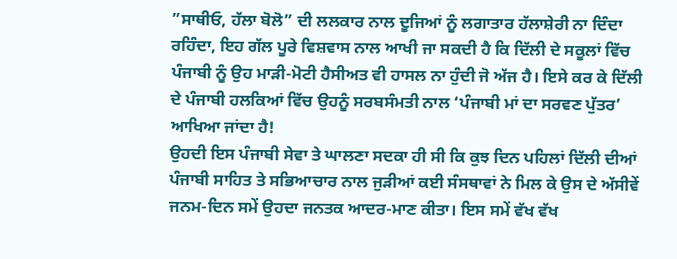”ਸਾਥੀਓ, ਹੱਲਾ ਬੋਲੋ” ਦੀ ਲਲਕਾਰ ਨਾਲ ਦੂਜਿਆਂ ਨੂੰ ਲਗਾਤਾਰ ਹੱਲਾਸ਼ੇਰੀ ਨਾ ਦਿੰਦਾ ਰਹਿੰਦਾ, ਇਹ ਗੱਲ ਪੂਰੇ ਵਿਸ਼ਵਾਸ ਨਾਲ ਆਖੀ ਜਾ ਸਕਦੀ ਹੈ ਕਿ ਦਿੱਲੀ ਦੇ ਸਕੂਲਾਂ ਵਿੱਚ ਪੰਜਾਬੀ ਨੂੰ ਉਹ ਮਾੜੀ-ਮੋਟੀ ਹੈਸੀਅਤ ਵੀ ਹਾਸਲ ਨਾ ਹੁੰਦੀ ਜੋ ਅੱਜ ਹੈ। ਇਸੇ ਕਰ ਕੇ ਦਿੱਲੀ ਦੇ ਪੰਜਾਬੀ ਹਲਕਿਆਂ ਵਿੱਚ ਉਹਨੂੰ ਸਰਬਸੰਮਤੀ ਨਾਲ ‘ਪੰਜਾਬੀ ਮਾਂ ਦਾ ਸਰਵਣ ਪੁੱਤਰ’ ਆਖਿਆ ਜਾਂਦਾ ਹੈ!
ਉਹਦੀ ਇਸ ਪੰਜਾਬੀ ਸੇਵਾ ਤੇ ਘਾਲਣਾ ਸਦਕਾ ਹੀ ਸੀ ਕਿ ਕੁਝ ਦਿਨ ਪਹਿਲਾਂ ਦਿੱਲੀ ਦੀਆਂ ਪੰਜਾਬੀ ਸਾਹਿਤ ਤੇ ਸਭਿਆਚਾਰ ਨਾਲ ਜੁੜੀਆਂ ਕਈ ਸੰਸਥਾਵਾਂ ਨੇ ਮਿਲ ਕੇ ਉਸ ਦੇ ਅੱਸੀਵੇਂ ਜਨਮ-ਦਿਨ ਸਮੇਂ ਉਹਦਾ ਜਨਤਕ ਆਦਰ-ਮਾਣ ਕੀਤਾ। ਇਸ ਸਮੇਂ ਵੱਖ ਵੱਖ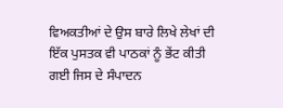ਵਿਅਕਤੀਆਂ ਦੇ ਉਸ ਬਾਰੇ ਲਿਖੇ ਲੇਖਾਂ ਦੀ ਇੱਕ ਪੁਸਤਕ ਵੀ ਪਾਠਕਾਂ ਨੂੰ ਭੇਂਟ ਕੀਤੀ ਗਈ ਜਿਸ ਦੇ ਸੰਪਾਦਨ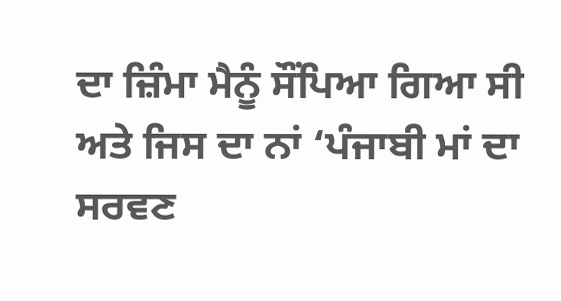ਦਾ ਜ਼ਿੰਮਾ ਮੈਨੂੰ ਸੌਂਪਿਆ ਗਿਆ ਸੀ ਅਤੇ ਜਿਸ ਦਾ ਨਾਂ ‘ਪੰਜਾਬੀ ਮਾਂ ਦਾ ਸਰਵਣ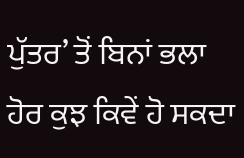ਪੁੱਤਰ’ ਤੋਂ ਬਿਨਾਂ ਭਲਾ ਹੋਰ ਕੁਝ ਕਿਵੇਂ ਹੋ ਸਕਦਾ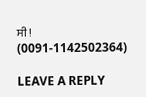ਸੀ!
(0091-1142502364)

LEAVE A REPLY